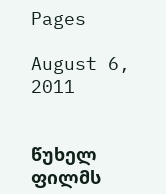Pages

August 6, 2011


წუხელ ფილმს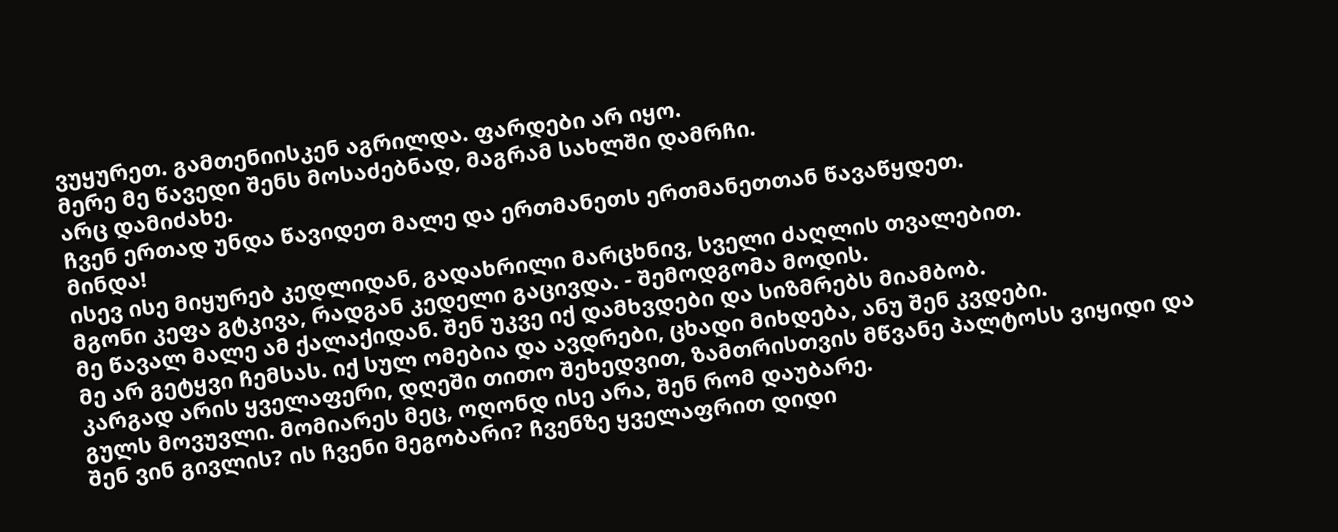ვუყურეთ. გამთენიისკენ აგრილდა. ფარდები არ იყო.
მერე მე წავედი შენს მოსაძებნად, მაგრამ სახლში დამრჩი.
არც დამიძახე.
ჩვენ ერთად უნდა წავიდეთ მალე და ერთმანეთს ერთმანეთთან წავაწყდეთ.
მინდა!
ისევ ისე მიყურებ კედლიდან, გადახრილი მარცხნივ, სველი ძაღლის თვალებით.
მგონი კეფა გტკივა, რადგან კედელი გაცივდა. - შემოდგომა მოდის.
მე წავალ მალე ამ ქალაქიდან. შენ უკვე იქ დამხვდები და სიზმრებს მიამბობ.
მე არ გეტყვი ჩემსას. იქ სულ ომებია და ავდრები, ცხადი მიხდება, ანუ შენ კვდები.
კარგად არის ყველაფერი, დღეში თითო შეხედვით, ზამთრისთვის მწვანე პალტოსს ვიყიდი და გულს მოვუვლი. მომიარეს მეც, ოღონდ ისე არა, შენ რომ დაუბარე.
შენ ვინ გივლის? ის ჩვენი მეგობარი? ჩვენზე ყველაფრით დიდი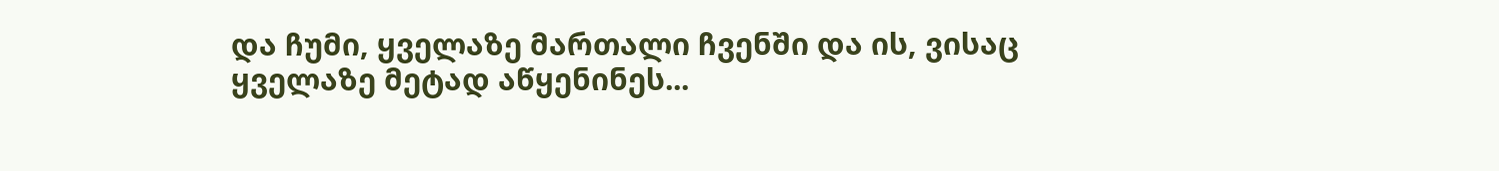და ჩუმი, ყველაზე მართალი ჩვენში და ის, ვისაც ყველაზე მეტად აწყენინეს...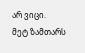არ ვიცი.
მეტ ზამთარს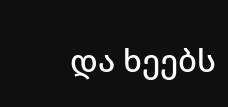და ხეებს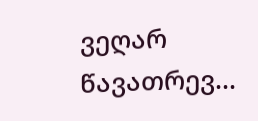ვეღარ წავათრევ...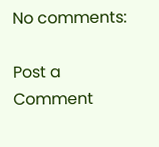No comments:

Post a Comment